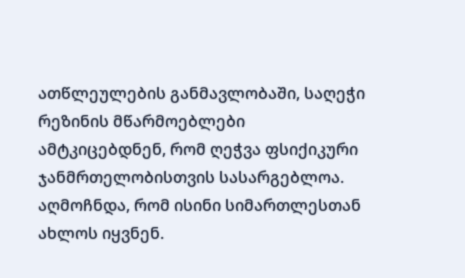ათწლეულების განმავლობაში, საღეჭი რეზინის მწარმოებლები ამტკიცებდნენ, რომ ღეჭვა ფსიქიკური ჯანმრთელობისთვის სასარგებლოა. აღმოჩნდა, რომ ისინი სიმართლესთან ახლოს იყვნენ.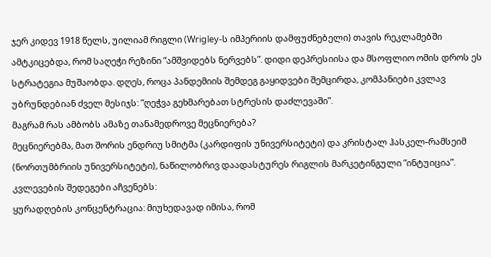ჯერ კიდევ 1918 წელს, უილიამ რიგლი (Wrigley-ს იმპერიის დამფუძნებელი) თავის რეკლამებში ამტკიცებდა, რომ საღეჭი რეზინი “ამშვიდებს ნერვებს”. დიდი დეპრესიისა და მსოფლიო ომის დროს ეს სტრატეგია მუშაობდა. დღეს, როცა პანდემიის შემდეგ გაყიდვები შემცირდა, კომპანიები კვლავ უბრუნდებიან ძველ მესიჯს: “ღეჭვა გეხმარებათ სტრესის დაძლევაში”.
მაგრამ რას ამბობს ამაზე თანამედროვე მეცნიერება?
მეცნიერებმა, მათ შორის ენდრიუ სმიტმა (კარდიფის უნივერსიტეტი) და კრისტალ ჰასკელ-რამსეიმ (ნორთუმბრიის უნივერსიტეტი), ნაწილობრივ დაადასტურეს რიგლის მარკეტინგული “ინტუიცია”.
კვლევების შედეგები აჩვენებს:
ყურადღების კონცენტრაცია: მიუხედავად იმისა, რომ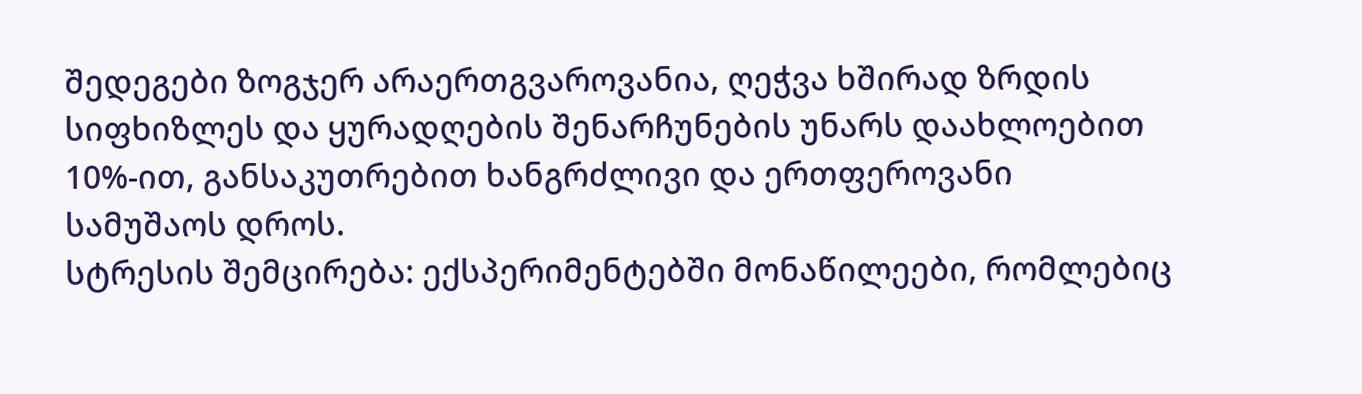შედეგები ზოგჯერ არაერთგვაროვანია, ღეჭვა ხშირად ზრდის სიფხიზლეს და ყურადღების შენარჩუნების უნარს დაახლოებით 10%-ით, განსაკუთრებით ხანგრძლივი და ერთფეროვანი სამუშაოს დროს.
სტრესის შემცირება: ექსპერიმენტებში მონაწილეები, რომლებიც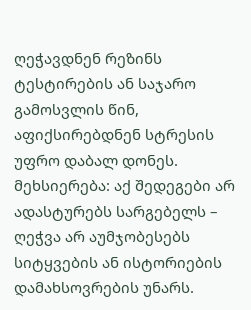ღეჭავდნენ რეზინს ტესტირების ან საჯარო გამოსვლის წინ, აფიქსირებდნენ სტრესის უფრო დაბალ დონეს.
მეხსიერება: აქ შედეგები არ ადასტურებს სარგებელს – ღეჭვა არ აუმჯობესებს სიტყვების ან ისტორიების დამახსოვრების უნარს.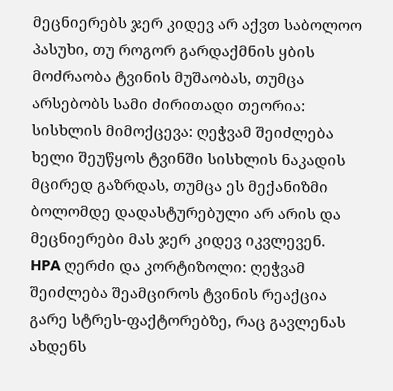მეცნიერებს ჯერ კიდევ არ აქვთ საბოლოო პასუხი, თუ როგორ გარდაქმნის ყბის მოძრაობა ტვინის მუშაობას, თუმცა არსებობს სამი ძირითადი თეორია:
სისხლის მიმოქცევა: ღეჭვამ შეიძლება ხელი შეუწყოს ტვინში სისხლის ნაკადის მცირედ გაზრდას, თუმცა ეს მექანიზმი ბოლომდე დადასტურებული არ არის და მეცნიერები მას ჯერ კიდევ იკვლევენ.
HPA ღერძი და კორტიზოლი: ღეჭვამ შეიძლება შეამციროს ტვინის რეაქცია გარე სტრეს-ფაქტორებზე, რაც გავლენას ახდენს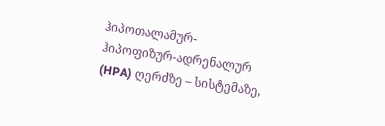ჰიპოთალამურ-ჰიპოფიზურ-ადრენალურ (HPA) ღერძზე – სისტემაზე,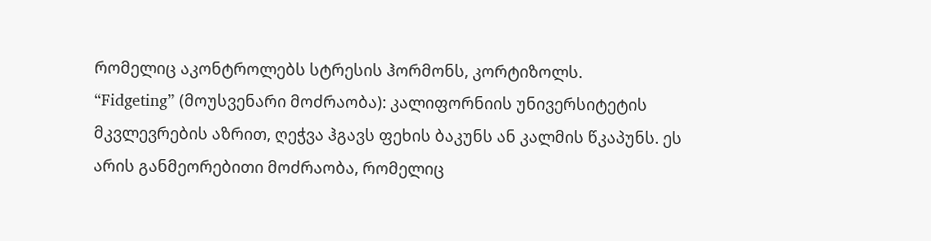რომელიც აკონტროლებს სტრესის ჰორმონს, კორტიზოლს.
“Fidgeting” (მოუსვენარი მოძრაობა): კალიფორნიის უნივერსიტეტის მკვლევრების აზრით, ღეჭვა ჰგავს ფეხის ბაკუნს ან კალმის წკაპუნს. ეს არის განმეორებითი მოძრაობა, რომელიც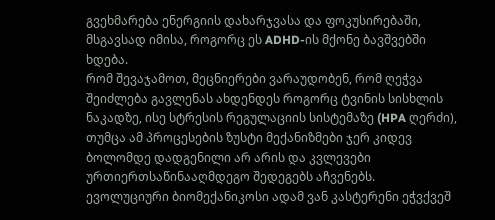გვეხმარება ენერგიის დახარჯვასა და ფოკუსირებაში, მსგავსად იმისა, როგორც ეს ADHD-ის მქონე ბავშვებში ხდება.
რომ შევაჯამოთ, მეცნიერები ვარაუდობენ, რომ ღეჭვა შეიძლება გავლენას ახდენდეს როგორც ტვინის სისხლის ნაკადზე, ისე სტრესის რეგულაციის სისტემაზე (HPA ღერძი), თუმცა ამ პროცესების ზუსტი მექანიზმები ჯერ კიდევ ბოლომდე დადგენილი არ არის და კვლევები ურთიერთსაწინააღმდეგო შედეგებს აჩვენებს.
ევოლუციური ბიომექანიკოსი ადამ ვან კასტერენი ეჭვქვეშ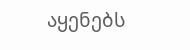აყენებს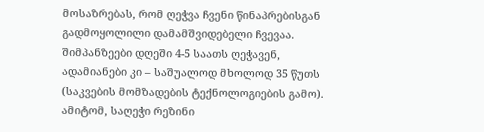მოსაზრებას, რომ ღეჭვა ჩვენი წინაპრებისგან გადმოყოლილი დამამშვიდებელი ჩვევაა. შიმპანზეები დღეში 4-5 საათს ღეჭავენ, ადამიანები კი – საშუალოდ მხოლოდ 35 წუთს (საკვების მომზადების ტექნოლოგიების გამო). ამიტომ, საღეჭი რეზინი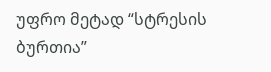უფრო მეტად “სტრესის ბურთია”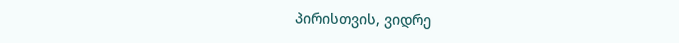პირისთვის, ვიდრე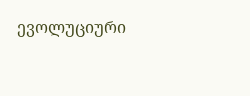ევოლუციური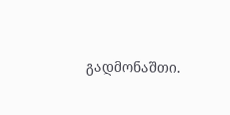გადმონაშთი.